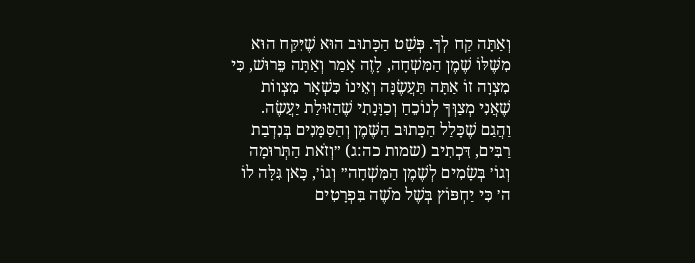וְאַתָּה קַח לְךָ. פְּשַׁט הַכָּתוּב הוּא שֶׁיִּקַּח הוּא מִשֶּׁלּוֹ שֶׁמֶן הַמִּשְׁחָה, לָזֶה אָמַר וְאַתָּה פֵּרוּשׁ, כִּי מִצְוָה זוֹ אַתָּה תַּעֲשֶׂנָּה וְאֵינוֹ כִּשְׁאָר מִצְווֹת שֶׁאֲנִי מְצַוְּךָ לְנוֹכֵחַ וְכַוָּנָתִי שֶׁהַזּוּלַת יַעֲשֶׂה. וַהֲגַם שֶׁכָּלַל הַכָּתוּב הַשֶּׁמֶן וְהַסַּמָּנִים בְּנִדְבַת רַבִּים, דִּכְתִיב (שמות כה:ג) ״וְזֹאת הַתְּרוּמָה וְגוֹ׳ בְּשָׂמִים לְשֶׁמֶן הַמִּשְׁחָה״ וְגוֹ׳, כָּאן גִּלָּה לוֹ ה׳ כִּי יַחְפּוֹץ בְּשֶׁל מֹשֶׁה בִּפְרָטִים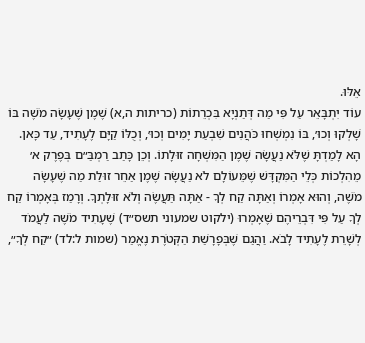אֵלּוּ.
עוֹד יִתְבָּאֵר עַל פִּי מַה דְּתַנְיָא בִּכְרֵתוֹת (כריתות ה,א) שֶׁמֶן שֶׁעָשָׂה מֹשֶׁה בּוֹ שָׁלְקוּ וְכוּ׳, בּוֹ נִמְשְׁחוּ כֹּהֲנִים שִׁבְעַת יָמִים וְכוּ׳, וְכֻלּוֹ קַיָּם לֶעָתִיד, עַד כָּאן. הָא לָמַדְתָּ שֶׁלֹּא נַעֲשָׂה שֶׁמֶן הַמִּשְׁחָה זוּלָתוֹ. וְכֵן כָּתַב רַמְבַּ״ם בְּפֶרֶק א׳ מֵהִלְכוֹת כְּלֵי הַמִּקְדָּשׁ שֶׁמֵּעוֹלָם לֹא נַעֲשָׂה שֶׁמֶן אַחֵר זוּלַת מַה שֶׁעָשָׂה מֹשֶׁה, וְהוּא אָמְרוֹ וְאַתָּה קַח לְךָ - אַתָּה תַּעֲשֶׂה וְלֹא זוּלָתְךָ. וְרָמַז בְּאָמְרוֹ קַח לְךָ עַל פִּי דִּבְרֵיהֶם שֶׁאָמְרוּ (ילקוט שמעוני תשס״ד) שֶׁעָתִיד מֹשֶׁה לַעֲמֹד לְשָׁרֵת לֶעָתִיד לָבֹא. וַהֲגַם שֶׁבְּפָרָשַׁת הַקְּטֹרֶת נֶאֱמַר (שמות ל:לד) ״קַח לְךָ״,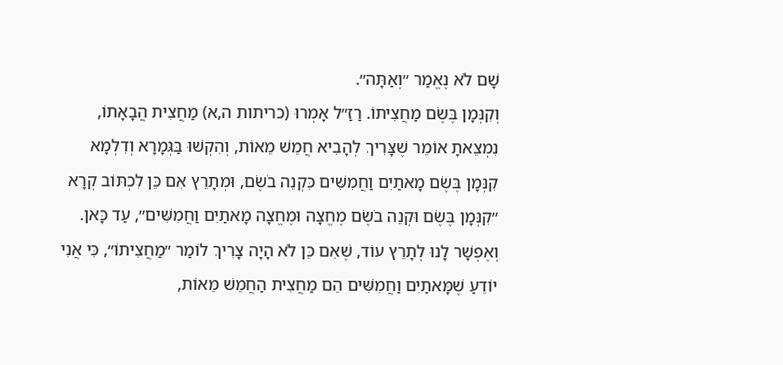שָׁם לֹא נֶאֱמַר ״וְאַתָּה״.
וְקִנְּמָן בֶּשֶׂם מַחֲצִיתוֹ. רַזַ״ל אָמְרוּ (כריתות ה,א) מַחֲצִית הֲבָאָתוֹ, נִמְצֵאתָ אוֹמֵר שֶׁצָּרִיךְ לְהָבִיא חֲמֵשׁ מֵאוֹת, וְהִקְשׁוּ בַּגְּמָרָא וְדִלְמָא קִנְּמָן בֶּשֶׂם מָאתַיִם וַחֲמִשִּׁים כִּקְנֵה בֹשֶׂם, וּמְתָרֵץ אִם כֵּן לִכְתּוֹב קְרָא ״קִנְּמָן בֶּשֶׂם וּקְנֵה בֹשֶׂם מֶחֱצָה וּמֶחֱצָה מָאתַיִם וַחֲמִשִּׁים״, עַד כָּאן.
וְאֶפְשָׁר לָנוּ לְתָרֵץ עוֹד, שֶׁאִם כֵּן לֹא הָיָה צָרִיךְ לוֹמַר ״מַחֲצִיתוֹ״, כִּי אֲנִי יוֹדֵעַ שֶׁמָּאתַיִם וַחֲמִשִּׁים הֵם מַחֲצִית הַחֲמֵשׁ מֵאוֹת,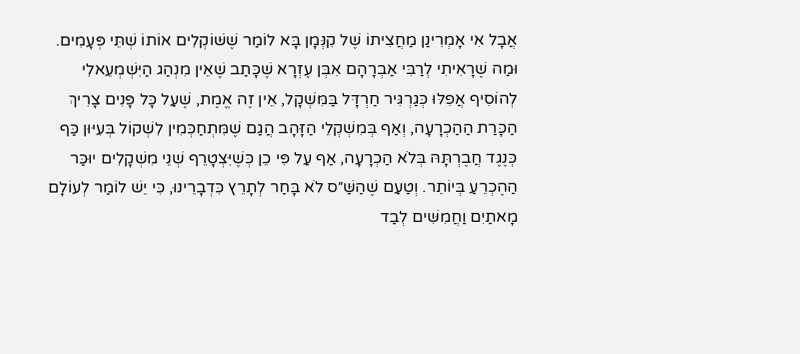אֲבָל אִי אָמְרִינַן מַחֲצִיתוֹ שֶׁל קִנְּמָן בָּא לוֹמַר שֶׁשּׁוֹקְלִים אוֹתוֹ שְׁתֵּי פְּעָמִים.
וּמַה שֶׁרָאִיתִי לְרַבִּי אַבְרָהָם אִבְּן עֶזְרָא שֶׁכָּתַב שֶׁאֵין מִנְהַג הַיִּשְׁמְעֵאלִי לְהוֹסִיף אֲפִלּוּ כְּגַרְגִּיר חַרְדָּל בַּמִּשְׁקָל, אֵין זֶה אֱמֶת, שֶׁעַל כָּל פָּנִים צָרִיךְ הַכָּרַת הַהַכְרָעָה, וְאַף בְּמִשְׁקְלֵי הַזָּהָב הֲגַם שֶׁמִּתְחַכְּמִין לִשְׁקוֹל בְּעִיּוּן כַּף כְּנֶגֶד חֲבֶרְתָּהּ בְּלֹא הַכְרָעָה, אַף עַל פִּי כֵן כְּשֶׁיִּצְטָרֵף שְׁנֵי מִשְׁקָלִים יוּכַּר הַהֶכְרֵעַ בְּיוֹתֵר. וְטַעַם שֶׁהַשַּׁ״ס לֹא בָּחַר לְתָרֵץ כִּדְבָרֵינוּ, כִּי יֵשׁ לוֹמַר לְעוֹלָם מָאתַיִם וַחֲמִשִּׁים לְבַד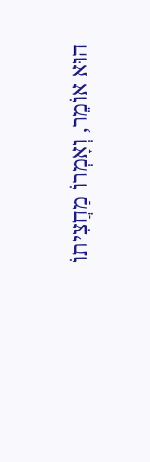הוּא אוֹמֵר, וְאָמְרוֹ מַחֲצִיתוֹ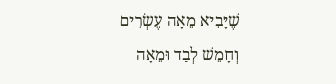שֶׁיָּבִיא מֵאָה עֶשְׂרִים וְחָמֵשׁ לְבַד וּמֵאָה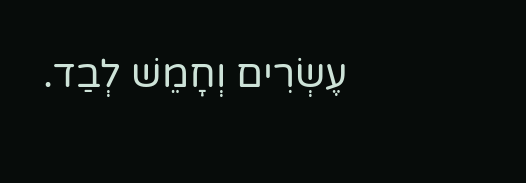עֶשְׂרִים וְחָמֵשׁ לְבַד.